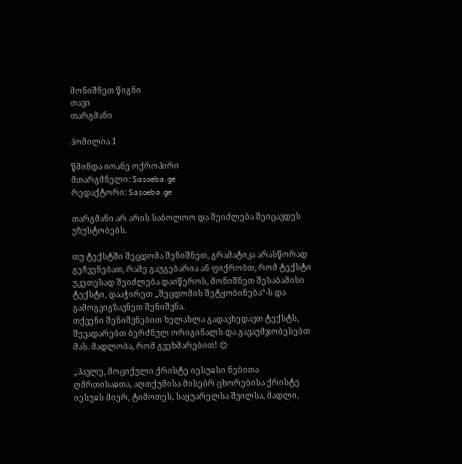მონიშნეთ წიგნი
თავი
თარგმანი

ჰომილია 1

წმინდა იოანე ოქროპირი
მთარგმნელი: Sasoeba.ge
რედაქტორი: Sasoeba.ge

თარგმანი არ არის საბოლოო და შეიძლება შეიცავდეს უზუსტობებს.

თუ ტექსტში შეცდომა შენიშნეთ, გრამატიკა არასწორად გეჩვენებათ, რამე გაუგებარია ან ფიქრობთ, რომ ტექსტი უკეთესად შეიძლება დაიწეროს, მონიშნეთ შესაბამისი ტექსტი, დააჭირეთ „შეცდომის შეტყობინება“-ს და გამოგვიგზავნეთ შენიშვნა.
თქვენი შენიშვნებით ხელახლა გადავხედავთ ტექსტს, შევადარებთ ბერძნულ ორიგინალს და გავაუმჯობესებთ მას. მადლობა, რომ გვეხმარებით! 😊

„პავლე, მოციქული ქრისტე იესუჲსი ნებითა ღმრთისაჲთა, აღთქუმისა მისებრ ცხორებისა ქრისტე იესუჲს მიერ, ტიმოთეს, საყუარელსა შვილსა, მადლი,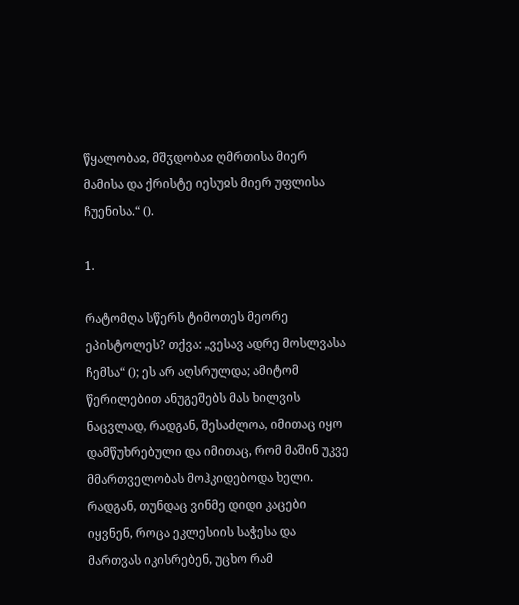წყალობაჲ, მშჳდობაჲ ღმრთისა მიერ მამისა და ქრისტე იესუჲს მიერ უფლისა ჩუენისა.“ ().

1.

რატომღა სწერს ტიმოთეს მეორე ეპისტოლეს? თქვა: „ვესავ ადრე მოსლვასა ჩემსა“ (); ეს არ აღსრულდა; ამიტომ წერილებით ანუგეშებს მას ხილვის ნაცვლად, რადგან, შესაძლოა, იმითაც იყო დამწუხრებული და იმითაც, რომ მაშინ უკვე მმართველობას მოჰკიდებოდა ხელი. რადგან, თუნდაც ვინმე დიდი კაცები იყვნენ, როცა ეკლესიის საჭესა და მართვას იკისრებენ, უცხო რამ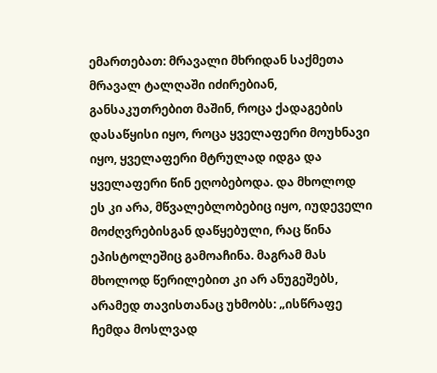ემართებათ: მრავალი მხრიდან საქმეთა მრავალ ტალღაში იძირებიან, განსაკუთრებით მაშინ, როცა ქადაგების დასაწყისი იყო, როცა ყველაფერი მოუხნავი იყო, ყველაფერი მტრულად იდგა და ყველაფერი წინ ეღობებოდა. და მხოლოდ ეს კი არა, მწვალებლობებიც იყო, იუდეველი მოძღვრებისგან დაწყებული, რაც წინა ეპისტოლეშიც გამოაჩინა. მაგრამ მას მხოლოდ წერილებით კი არ ანუგეშებს, არამედ თავისთანაც უხმობს: „ისწრაფე ჩემდა მოსლვად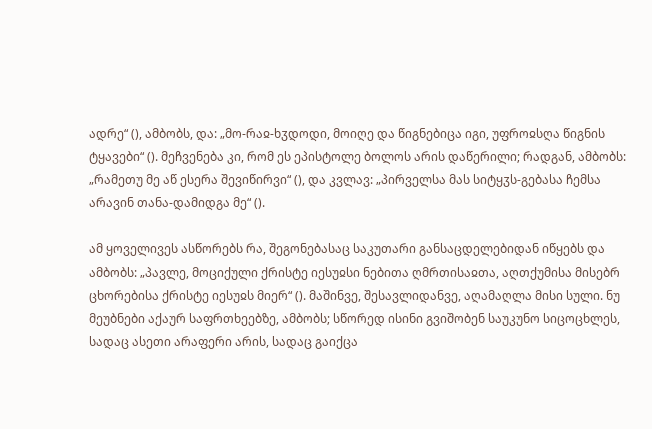ადრე“ (), ამბობს, და: „მო-რაჲ-ხჳდოდი, მოიღე და წიგნებიცა იგი, უფროჲსღა წიგნის ტყავები“ (). მეჩვენება კი, რომ ეს ეპისტოლე ბოლოს არის დაწერილი; რადგან, ამბობს: „რამეთუ მე აწ ესერა შევიწირვი“ (), და კვლავ: „პირველსა მას სიტყჳს-გებასა ჩემსა არავინ თანა-დამიდგა მე“ ().

ამ ყოველივეს ასწორებს რა, შეგონებასაც საკუთარი განსაცდელებიდან იწყებს და ამბობს: „პავლე, მოციქული ქრისტე იესუჲსი ნებითა ღმრთისაჲთა, აღთქუმისა მისებრ ცხორებისა ქრისტე იესუჲს მიერ“ (). მაშინვე, შესავლიდანვე, აღამაღლა მისი სული. ნუ მეუბნები აქაურ საფრთხეებზე, ამბობს; სწორედ ისინი გვიშობენ საუკუნო სიცოცხლეს, სადაც ასეთი არაფერი არის, სადაც გაიქცა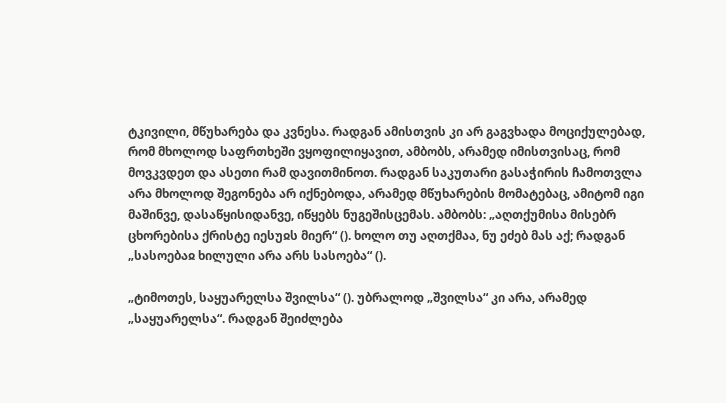ტკივილი, მწუხარება და კვნესა. რადგან ამისთვის კი არ გაგვხადა მოციქულებად, რომ მხოლოდ საფრთხეში ვყოფილიყავით, ამბობს, არამედ იმისთვისაც, რომ მოვკვდეთ და ასეთი რამ დავითმინოთ. რადგან საკუთარი გასაჭირის ჩამოთვლა არა მხოლოდ შეგონება არ იქნებოდა, არამედ მწუხარების მომატებაც, ამიტომ იგი მაშინვე, დასაწყისიდანვე, იწყებს ნუგეშისცემას. ამბობს: „აღთქუმისა მისებრ ცხორებისა ქრისტე იესუჲს მიერ“ (). ხოლო თუ აღთქმაა, ნუ ეძებ მას აქ; რადგან „სასოებაჲ ხილული არა არს სასოება“ ().

„ტიმოთეს, საყუარელსა შვილსა“ (). უბრალოდ „შვილსა“ კი არა, არამედ „საყუარელსა“. რადგან შეიძლება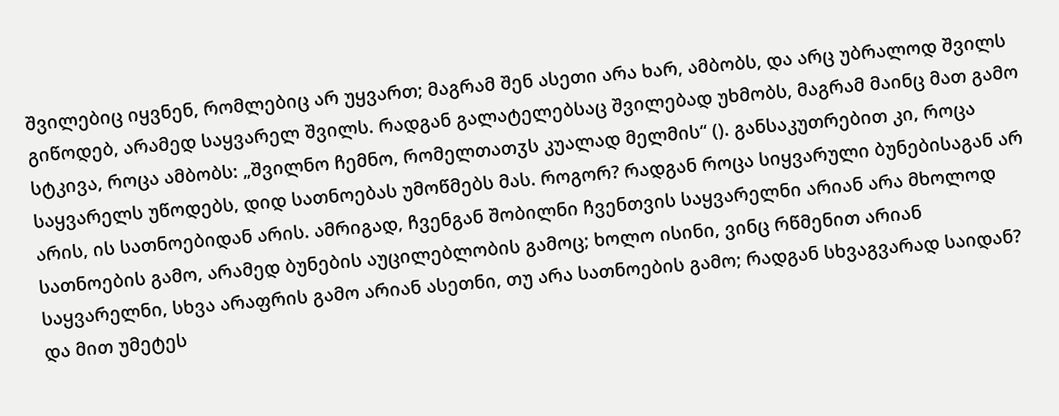შვილებიც იყვნენ, რომლებიც არ უყვართ; მაგრამ შენ ასეთი არა ხარ, ამბობს, და არც უბრალოდ შვილს გიწოდებ, არამედ საყვარელ შვილს. რადგან გალატელებსაც შვილებად უხმობს, მაგრამ მაინც მათ გამო სტკივა, როცა ამბობს: „შვილნო ჩემნო, რომელთათჳს კუალად მელმის“ (). განსაკუთრებით კი, როცა საყვარელს უწოდებს, დიდ სათნოებას უმოწმებს მას. როგორ? რადგან როცა სიყვარული ბუნებისაგან არ არის, ის სათნოებიდან არის. ამრიგად, ჩვენგან შობილნი ჩვენთვის საყვარელნი არიან არა მხოლოდ სათნოების გამო, არამედ ბუნების აუცილებლობის გამოც; ხოლო ისინი, ვინც რწმენით არიან საყვარელნი, სხვა არაფრის გამო არიან ასეთნი, თუ არა სათნოების გამო; რადგან სხვაგვარად საიდან? და მით უმეტეს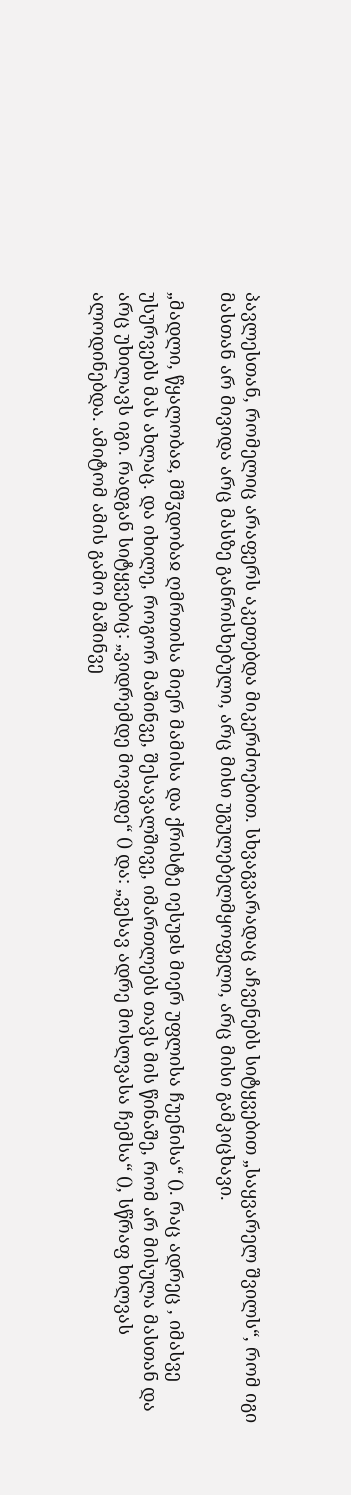პავლესთან, რომელიც არაფერს აკეთებდა მიკერძოებით. სხვაგვარადაც აჩვენებს სიტყვებით „საყვარელ შვილს“, რომ იგი მასთან არ მივიდა არც მასზე განრისხებული, არც მისი უგულებელმყოფელი, არც მისი გამკიცხავი.

„მადლი, წყალობაჲ, მშჳდობაჲ ღმრთისა მიერ მამისა და ქრისტე იესუჲს მიერ უფლისა ჩუენისა“ (). რაც ადრეც , იმასვე უსურვებს მას ახლაც. და იხილე, როგორ მაშინვე, შესავალშივე, იმართლებს თავს მის წინაშე, რომ არ მისულა მასთან და არც უხილავს იგი. რადგან სიტყვებიც: „ვიდრემდე მოვიდე“ () და: „ვესავ ადრე მოსლვასა ჩემსა“ (), სწრაფ ხილვას ალოდინებდა. ამიტომ ამის გამო მაშინვე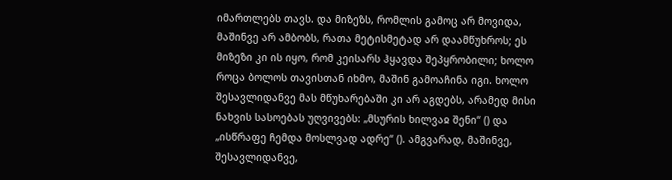იმართლებს თავს. და მიზეზს, რომლის გამოც არ მოვიდა, მაშინვე არ ამბობს, რათა მეტისმეტად არ დაამწუხროს; ეს მიზეზი კი ის იყო, რომ კეისარს ჰყავდა შეპყრობილი; ხოლო როცა ბოლოს თავისთან იხმო, მაშინ გამოაჩინა იგი. ხოლო შესავლიდანვე მას მწუხარებაში კი არ აგდებს, არამედ მისი ნახვის სასოებას უღვივებს: „მსურის ხილვაჲ შენი“ () და „ისწრაფე ჩემდა მოსლვად ადრე“ (). ამგვარად, მაშინვე, შესავლიდანვე,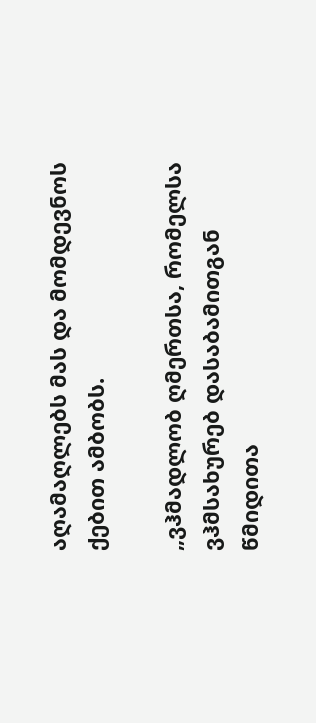აღამაღლებს მას და მომდევნოს ქებით ამბობს.

„ვჰმადლობ ღმერთსა, რომელსა ვჰმსახურებ დასაბამითგან წმიდითა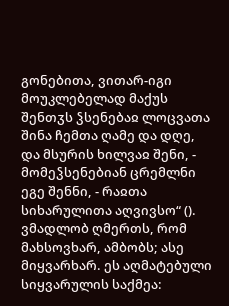გონებითა, ვითარ-იგი მოუკლებელად მაქუს შენთჳს ჴსენებაჲ ლოცვათა შინა ჩემთა ღამე და დღე, და მსურის ხილვაჲ შენი, - მომეჴსენებიან ცრემლნი ეგე შენნი, - რაჲთა სიხარულითა აღვივსო“ (). ვმადლობ ღმერთს, რომ მახსოვხარ, ამბობს; ასე მიყვარხარ. ეს აღმატებული სიყვარულის საქმეა: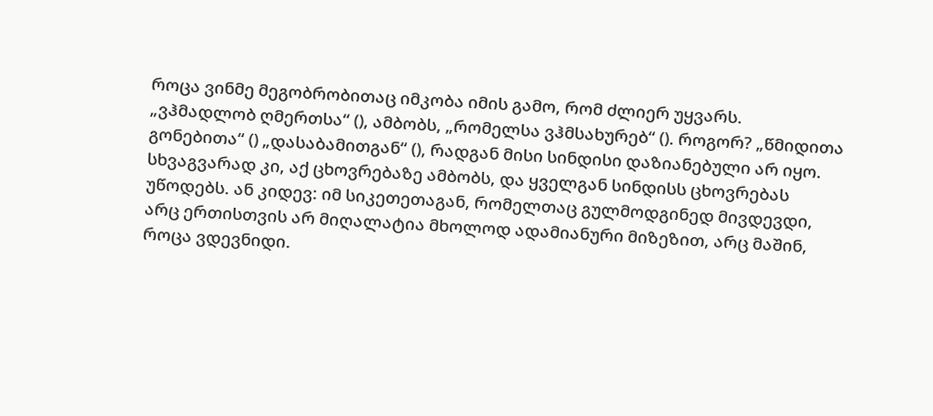როცა ვინმე მეგობრობითაც იმკობა იმის გამო, რომ ძლიერ უყვარს. „ვჰმადლობ ღმერთსა“ (), ამბობს, „რომელსა ვჰმსახურებ“ (). როგორ? „წმიდითა გონებითა“ () „დასაბამითგან“ (), რადგან მისი სინდისი დაზიანებული არ იყო. სხვაგვარად კი, აქ ცხოვრებაზე ამბობს, და ყველგან სინდისს ცხოვრებას უწოდებს. ან კიდევ: იმ სიკეთეთაგან, რომელთაც გულმოდგინედ მივდევდი, არც ერთისთვის არ მიღალატია მხოლოდ ადამიანური მიზეზით, არც მაშინ, როცა ვდევნიდი.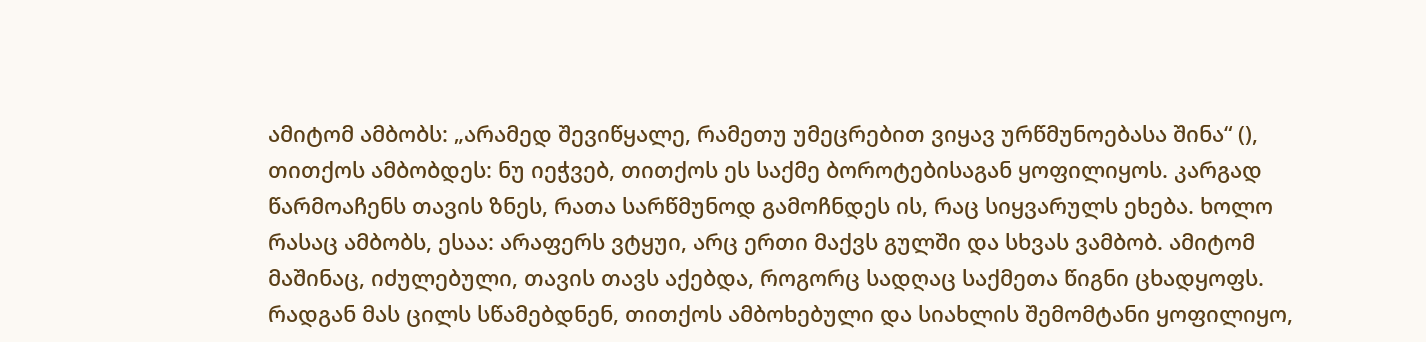ამიტომ ამბობს: „არამედ შევიწყალე, რამეთუ უმეცრებით ვიყავ ურწმუნოებასა შინა“ (), თითქოს ამბობდეს: ნუ იეჭვებ, თითქოს ეს საქმე ბოროტებისაგან ყოფილიყოს. კარგად წარმოაჩენს თავის ზნეს, რათა სარწმუნოდ გამოჩნდეს ის, რაც სიყვარულს ეხება. ხოლო რასაც ამბობს, ესაა: არაფერს ვტყუი, არც ერთი მაქვს გულში და სხვას ვამბობ. ამიტომ მაშინაც, იძულებული, თავის თავს აქებდა, როგორც სადღაც საქმეთა წიგნი ცხადყოფს. რადგან მას ცილს სწამებდნენ, თითქოს ამბოხებული და სიახლის შემომტანი ყოფილიყო,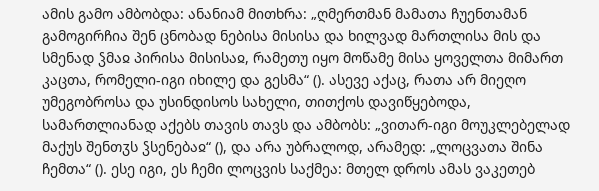ამის გამო ამბობდა: ანანიამ მითხრა: „ღმერთმან მამათა ჩუენთამან გამოგირჩია შენ ცნობად ნებისა მისისა და ხილვად მართლისა მის და სმენად ჴმაჲ პირისა მისისაჲ, რამეთუ იყო მოწამე მისა ყოველთა მიმართ კაცთა, რომელი-იგი იხილე და გესმა“ (). ასევე აქაც, რათა არ მიეღო უმეგობროსა და უსინდისოს სახელი, თითქოს დავიწყებოდა, სამართლიანად აქებს თავის თავს და ამბობს: „ვითარ-იგი მოუკლებელად მაქუს შენთჳს ჴსენებაჲ“ (), და არა უბრალოდ, არამედ: „ლოცვათა შინა ჩემთა“ (). ესე იგი, ეს ჩემი ლოცვის საქმეა: მთელ დროს ამას ვაკეთებ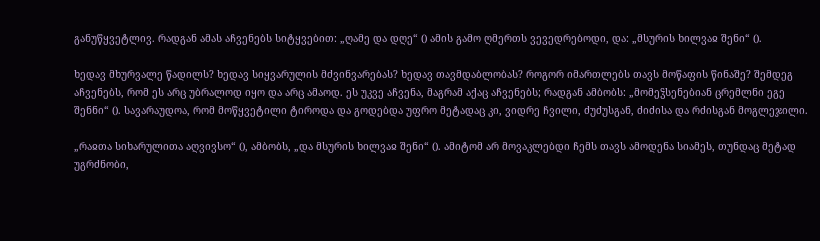განუწყვეტლივ. რადგან ამას აჩვენებს სიტყვებით: „ღამე და დღე“ () ამის გამო ღმერთს ვევედრებოდი, და: „მსურის ხილვაჲ შენი“ ().

ხედავ მხურვალე წადილს? ხედავ სიყვარულის მძვინვარებას? ხედავ თავმდაბლობას? როგორ იმართლებს თავს მოწაფის წინაშე? შემდეგ აჩვენებს, რომ ეს არც უბრალოდ იყო და არც ამაოდ. ეს უკვე აჩვენა, მაგრამ აქაც აჩვენებს; რადგან ამბობს: „მომეჴსენებიან ცრემლნი ეგე შენნი“ (). სავარაუდოა, რომ მოწყვეტილი ტიროდა და გოდებდა უფრო მეტადაც კი, ვიდრე ჩვილი, ძუძუსგან, ძიძისა და რძისგან მოგლეჯილი.

„რაჲთა სიხარულითა აღვივსო“ (), ამბობს, „და მსურის ხილვაჲ შენი“ (). ამიტომ არ მოვაკლებდი ჩემს თავს ამოდენა სიამეს, თუნდაც მეტად უგრძნობი,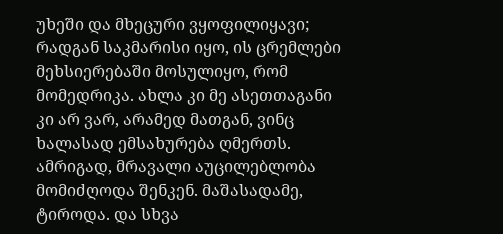უხეში და მხეცური ვყოფილიყავი; რადგან საკმარისი იყო, ის ცრემლები მეხსიერებაში მოსულიყო, რომ მომედრიკა. ახლა კი მე ასეთთაგანი კი არ ვარ, არამედ მათგან, ვინც ხალასად ემსახურება ღმერთს. ამრიგად, მრავალი აუცილებლობა მომიძღოდა შენკენ. მაშასადამე, ტიროდა. და სხვა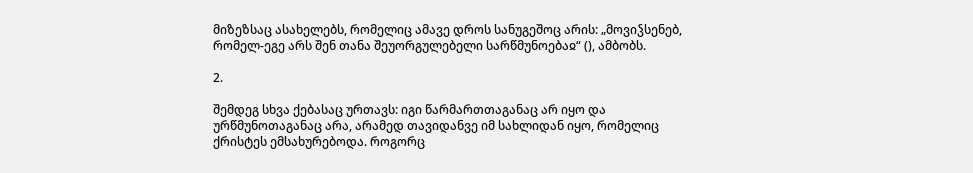მიზეზსაც ასახელებს, რომელიც ამავე დროს სანუგეშოც არის: „მოვიჴსენებ, რომელ-ეგე არს შენ თანა შეუორგულებელი სარწმუნოებაჲ“ (), ამბობს.

2.

შემდეგ სხვა ქებასაც ურთავს: იგი წარმართთაგანაც არ იყო და ურწმუნოთაგანაც არა, არამედ თავიდანვე იმ სახლიდან იყო, რომელიც ქრისტეს ემსახურებოდა. როგორც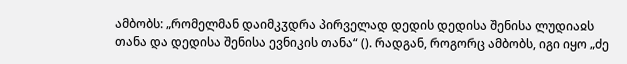ამბობს: „რომელმან დაიმკჳდრა პირველად დედის დედისა შენისა ლუდიაჲს თანა და დედისა შენისა ევნიკის თანა“ (). რადგან, როგორც ამბობს, იგი იყო „ძე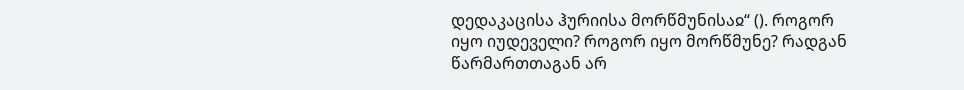დედაკაცისა ჰურიისა მორწმუნისაჲ“ (). როგორ იყო იუდეველი? როგორ იყო მორწმუნე? რადგან წარმართთაგან არ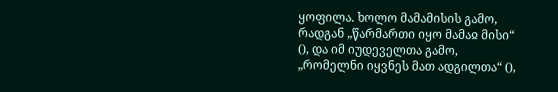ყოფილა. ხოლო მამამისის გამო, რადგან „წარმართი იყო მამაჲ მისი“ (), და იმ იუდეველთა გამო, „რომელნი იყვნეს მათ ადგილთა“ (),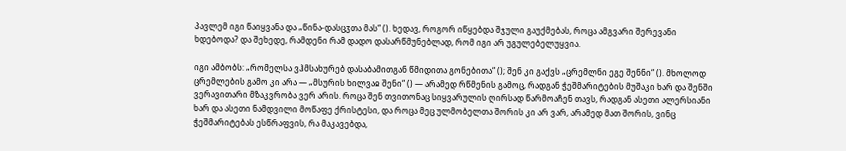პავლემ იგი წაიყვანა და „წინა-დასცჳთა მას“ (). ხედავ, როგორ იწყებდა შჯული გაუქმებას, როცა ამგვარი შერევანი ხდებოდა? და შეხედე, რამდენი რამ დადო დასარწმუნებლად, რომ იგი არ უგულებელუყვია.

იგი ამბობს: „რომელსა ვჰმსახურებ დასაბამითგან წმიდითა გონებითა“ (); შენ კი გაქვს „ცრემლნი ეგე შენნი“ (). მხოლოდ ცრემლების გამო კი არა — „მსურის ხილვაჲ შენი“ () — არამედ რწმენის გამოც, რადგან ჭეშმარიტების მუშაკი ხარ და შენში ვერავითარი მზაკვრობა ვერ არის. როცა შენ თვითონაც სიყვარულის ღირსად წარმოაჩენ თავს, რადგან ასეთი ალერსიანი ხარ და ასეთი ნამდვილი მოწაფე ქრისტესი, და როცა მეც ულმობელთა შორის კი არ ვარ, არამედ მათ შორის, ვინც ჭეშმარიტებას ესწრაფვის, რა მაკავებდა,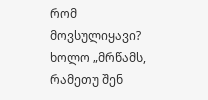რომ მოვსულიყავი? ხოლო „მრწამს, რამეთუ შენ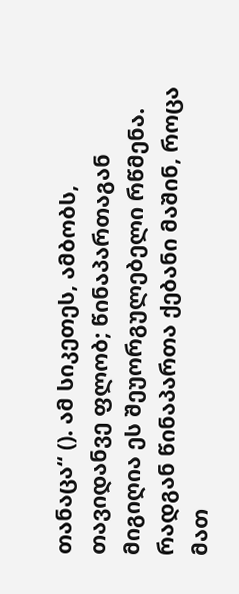თანაცა“ (). ამ სიკეთეს, ამბობს, თავიდანვე ფლობ; წინაპართაგან მიგიღია ეს შეუორგულებელი რწმენა. რადგან წინაპართა ქებანი მაშინ, როცა მათ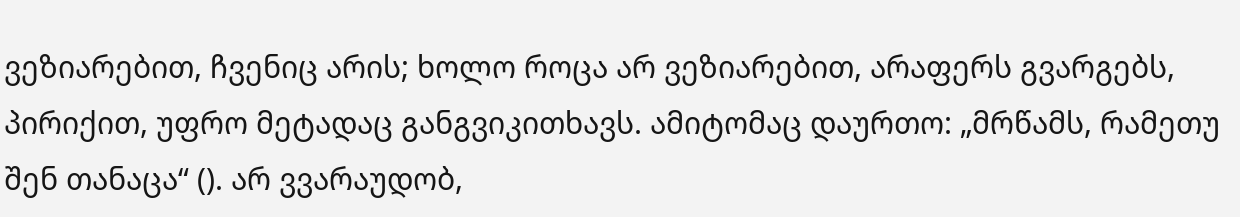ვეზიარებით, ჩვენიც არის; ხოლო როცა არ ვეზიარებით, არაფერს გვარგებს, პირიქით, უფრო მეტადაც განგვიკითხავს. ამიტომაც დაურთო: „მრწამს, რამეთუ შენ თანაცა“ (). არ ვვარაუდობ,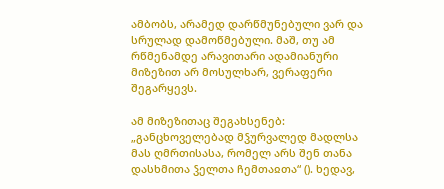ამბობს, არამედ დარწმუნებული ვარ და სრულად დამოწმებული. მაშ, თუ ამ რწმენამდე არავითარი ადამიანური მიზეზით არ მოსულხარ, ვერაფერი შეგარყევს.

ამ მიზეზითაც შეგახსენებ: „განცხოველებად მჴურვალედ მადლსა მას ღმრთისასა, რომელ არს შენ თანა დასხმითა ჴელთა ჩემთაჲთა“ (). ხედავ,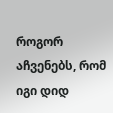როგორ აჩვენებს, რომ იგი დიდ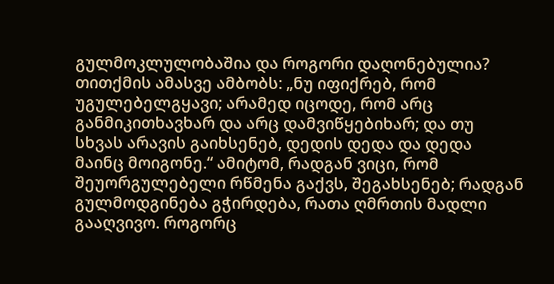გულმოკლულობაშია და როგორი დაღონებულია? თითქმის ამასვე ამბობს: „ნუ იფიქრებ, რომ უგულებელგყავი; არამედ იცოდე, რომ არც განმიკითხავხარ და არც დამვიწყებიხარ; და თუ სხვას არავის გაიხსენებ, დედის დედა და დედა მაინც მოიგონე.“ ამიტომ, რადგან ვიცი, რომ შეუორგულებელი რწმენა გაქვს, შეგახსენებ; რადგან გულმოდგინება გჭირდება, რათა ღმრთის მადლი გააღვივო. როგორც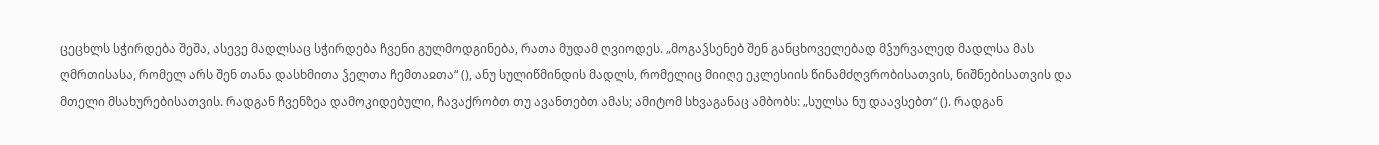ცეცხლს სჭირდება შეშა, ასევე მადლსაც სჭირდება ჩვენი გულმოდგინება, რათა მუდამ ღვიოდეს. „მოგაჴსენებ შენ განცხოველებად მჴურვალედ მადლსა მას ღმრთისასა, რომელ არს შენ თანა დასხმითა ჴელთა ჩემთაჲთა“ (), ანუ სულიწმინდის მადლს, რომელიც მიიღე ეკლესიის წინამძღვრობისათვის, ნიშნებისათვის და მთელი მსახურებისათვის. რადგან ჩვენზეა დამოკიდებული, ჩავაქრობთ თუ ავანთებთ ამას; ამიტომ სხვაგანაც ამბობს: „სულსა ნუ დაავსებთ“ (). რადგან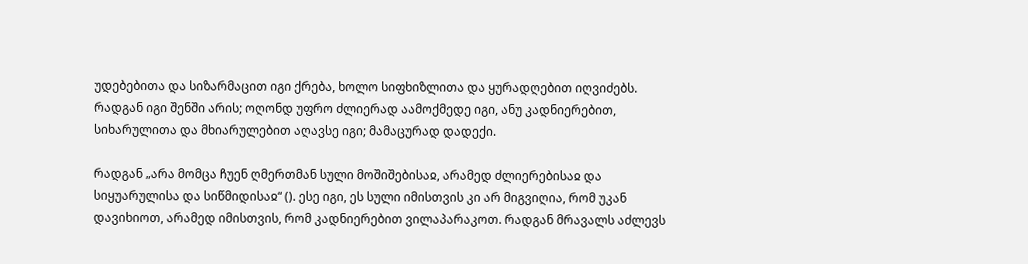უდებებითა და სიზარმაცით იგი ქრება, ხოლო სიფხიზლითა და ყურადღებით იღვიძებს. რადგან იგი შენში არის; ოღონდ უფრო ძლიერად აამოქმედე იგი, ანუ კადნიერებით, სიხარულითა და მხიარულებით აღავსე იგი; მამაცურად დადექი.

რადგან „არა მომცა ჩუენ ღმერთმან სული მოშიშებისაჲ, არამედ ძლიერებისაჲ და სიყუარულისა და სიწმიდისაჲ“ (). ესე იგი, ეს სული იმისთვის კი არ მიგვიღია, რომ უკან დავიხიოთ, არამედ იმისთვის, რომ კადნიერებით ვილაპარაკოთ. რადგან მრავალს აძლევს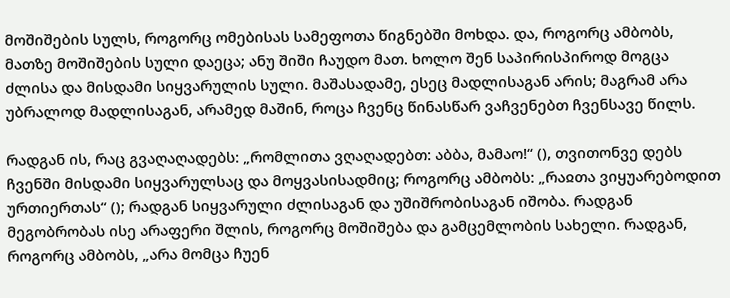მოშიშების სულს, როგორც ომებისას სამეფოთა წიგნებში მოხდა. და, როგორც ამბობს, მათზე მოშიშების სული დაეცა; ანუ შიში ჩაუდო მათ. ხოლო შენ საპირისპიროდ მოგცა ძლისა და მისდამი სიყვარულის სული. მაშასადამე, ესეც მადლისაგან არის; მაგრამ არა უბრალოდ მადლისაგან, არამედ მაშინ, როცა ჩვენც წინასწარ ვაჩვენებთ ჩვენსავე წილს.

რადგან ის, რაც გვაღაღადებს: „რომლითა ვღაღადებთ: აბბა, მამაო!“ (), თვითონვე დებს ჩვენში მისდამი სიყვარულსაც და მოყვასისადმიც; როგორც ამბობს: „რაჲთა ვიყუარებოდით ურთიერთას“ (); რადგან სიყვარული ძლისაგან და უშიშრობისაგან იშობა. რადგან მეგობრობას ისე არაფერი შლის, როგორც მოშიშება და გამცემლობის სახელი. რადგან, როგორც ამბობს, „არა მომცა ჩუენ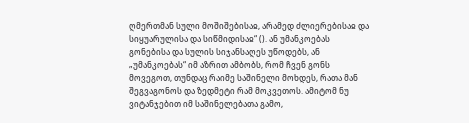ღმერთმან სული მოშიშებისაჲ, არამედ ძლიერებისაჲ და სიყუარულისა და სიწმიდისაჲ“ (). ან უმანკოებას გონებისა და სულის სიჯანსაღეს უწოდებს, ან „უმანკოებას“ იმ აზრით ამბობს, რომ ჩვენ გონს მოვეგოთ, თუნდაც რაიმე საშინელი მოხდეს, რათა მან შეგვაგონოს და ზედმეტი რამ მოკვეთოს. ამიტომ ნუ ვიტანჯებით იმ საშინელებათა გამო,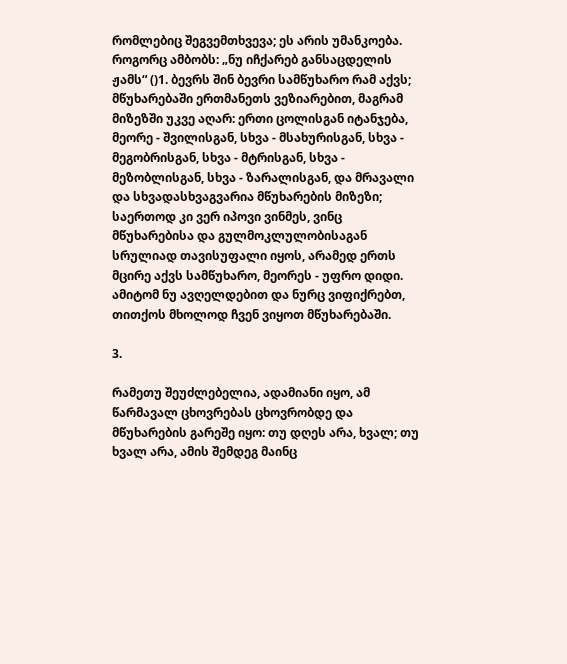რომლებიც შეგვემთხვევა; ეს არის უმანკოება. როგორც ამბობს: „ნუ იჩქარებ განსაცდელის ჟამს“ ()1. ბევრს შინ ბევრი სამწუხარო რამ აქვს; მწუხარებაში ერთმანეთს ვეზიარებით, მაგრამ მიზეზში უკვე აღარ: ერთი ცოლისგან იტანჯება, მეორე - შვილისგან, სხვა - მსახურისგან, სხვა - მეგობრისგან, სხვა - მტრისგან, სხვა - მეზობლისგან, სხვა - ზარალისგან, და მრავალი და სხვადასხვაგვარია მწუხარების მიზეზი; საერთოდ კი ვერ იპოვი ვინმეს, ვინც მწუხარებისა და გულმოკლულობისაგან სრულიად თავისუფალი იყოს, არამედ ერთს მცირე აქვს სამწუხარო, მეორეს - უფრო დიდი. ამიტომ ნუ ავღელდებით და ნურც ვიფიქრებთ, თითქოს მხოლოდ ჩვენ ვიყოთ მწუხარებაში.

3.

რამეთუ შეუძლებელია, ადამიანი იყო, ამ წარმავალ ცხოვრებას ცხოვრობდე და მწუხარების გარეშე იყო: თუ დღეს არა, ხვალ; თუ ხვალ არა, ამის შემდეგ მაინც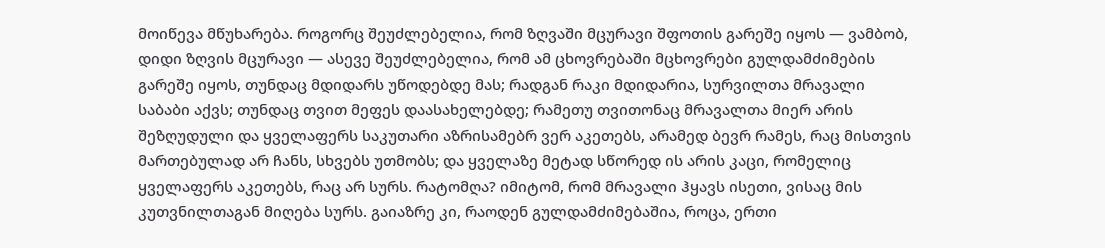მოიწევა მწუხარება. როგორც შეუძლებელია, რომ ზღვაში მცურავი შფოთის გარეშე იყოს — ვამბობ, დიდი ზღვის მცურავი — ასევე შეუძლებელია, რომ ამ ცხოვრებაში მცხოვრები გულდამძიმების გარეშე იყოს, თუნდაც მდიდარს უწოდებდე მას; რადგან რაკი მდიდარია, სურვილთა მრავალი საბაბი აქვს; თუნდაც თვით მეფეს დაასახელებდე; რამეთუ თვითონაც მრავალთა მიერ არის შეზღუდული და ყველაფერს საკუთარი აზრისამებრ ვერ აკეთებს, არამედ ბევრ რამეს, რაც მისთვის მართებულად არ ჩანს, სხვებს უთმობს; და ყველაზე მეტად სწორედ ის არის კაცი, რომელიც ყველაფერს აკეთებს, რაც არ სურს. რატომღა? იმიტომ, რომ მრავალი ჰყავს ისეთი, ვისაც მის კუთვნილთაგან მიღება სურს. გაიაზრე კი, რაოდენ გულდამძიმებაშია, როცა, ერთი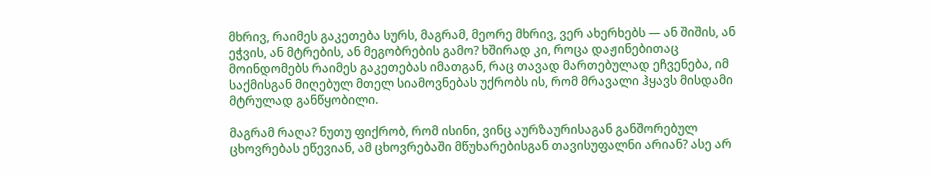მხრივ, რაიმეს გაკეთება სურს, მაგრამ, მეორე მხრივ, ვერ ახერხებს — ან შიშის, ან ეჭვის, ან მტრების, ან მეგობრების გამო? ხშირად კი, როცა დაჟინებითაც მოინდომებს რაიმეს გაკეთებას იმათგან, რაც თავად მართებულად ეჩვენება, იმ საქმისგან მიღებულ მთელ სიამოვნებას უქრობს ის, რომ მრავალი ჰყავს მისდამი მტრულად განწყობილი.

მაგრამ რაღა? ნუთუ ფიქრობ, რომ ისინი, ვინც აურზაურისაგან განშორებულ ცხოვრებას ეწევიან, ამ ცხოვრებაში მწუხარებისგან თავისუფალნი არიან? ასე არ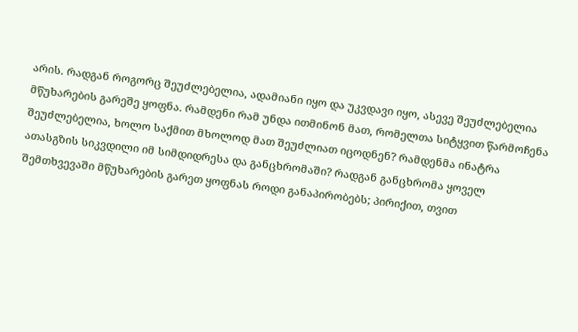არის. რადგან როგორც შეუძლებელია, ადამიანი იყო და უკვდავი იყო, ასევე შეუძლებელია მწუხარების გარეშე ყოფნა. რამდენი რამ უნდა ითმინონ მათ, რომელთა სიტყვით წარმოჩენა შეუძლებელია, ხოლო საქმით მხოლოდ მათ შეუძლიათ იცოდნენ? რამდენმა ინატრა ათასგზის სიკვდილი იმ სიმდიდრესა და განცხრომაში? რადგან განცხრომა ყოველ შემთხვევაში მწუხარების გარეთ ყოფნას როდი განაპირობებს; პირიქით, თვით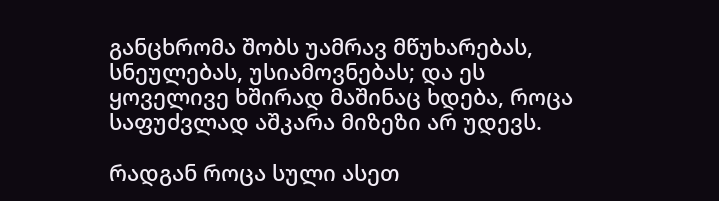განცხრომა შობს უამრავ მწუხარებას, სნეულებას, უსიამოვნებას; და ეს ყოველივე ხშირად მაშინაც ხდება, როცა საფუძვლად აშკარა მიზეზი არ უდევს.

რადგან როცა სული ასეთ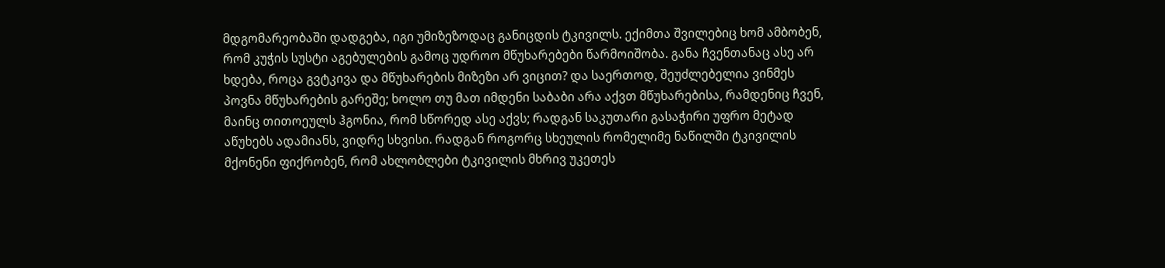მდგომარეობაში დადგება, იგი უმიზეზოდაც განიცდის ტკივილს. ექიმთა შვილებიც ხომ ამბობენ, რომ კუჭის სუსტი აგებულების გამოც უდროო მწუხარებები წარმოიშობა. განა ჩვენთანაც ასე არ ხდება, როცა გვტკივა და მწუხარების მიზეზი არ ვიცით? და საერთოდ, შეუძლებელია ვინმეს პოვნა მწუხარების გარეშე; ხოლო თუ მათ იმდენი საბაბი არა აქვთ მწუხარებისა, რამდენიც ჩვენ, მაინც თითოეულს ჰგონია, რომ სწორედ ასე აქვს; რადგან საკუთარი გასაჭირი უფრო მეტად აწუხებს ადამიანს, ვიდრე სხვისი. რადგან როგორც სხეულის რომელიმე ნაწილში ტკივილის მქონენი ფიქრობენ, რომ ახლობლები ტკივილის მხრივ უკეთეს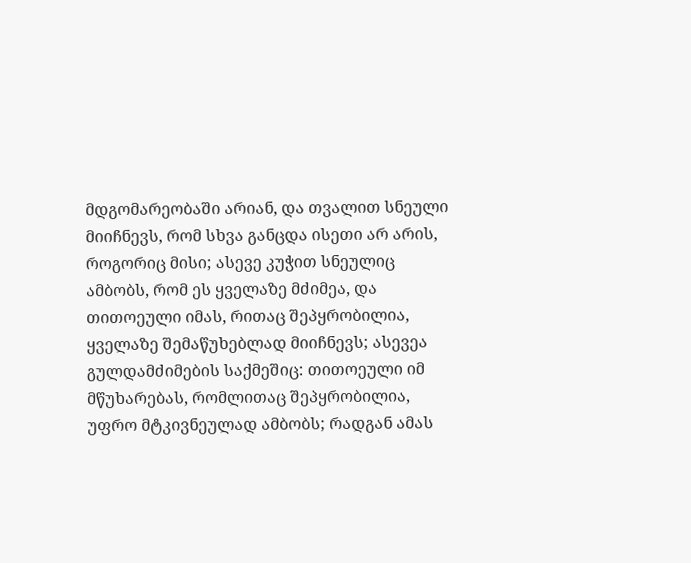მდგომარეობაში არიან, და თვალით სნეული მიიჩნევს, რომ სხვა განცდა ისეთი არ არის, როგორიც მისი; ასევე კუჭით სნეულიც ამბობს, რომ ეს ყველაზე მძიმეა, და თითოეული იმას, რითაც შეპყრობილია, ყველაზე შემაწუხებლად მიიჩნევს; ასევეა გულდამძიმების საქმეშიც: თითოეული იმ მწუხარებას, რომლითაც შეპყრობილია, უფრო მტკივნეულად ამბობს; რადგან ამას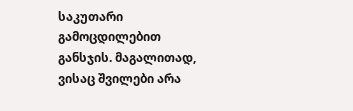საკუთარი გამოცდილებით განსჯის. მაგალითად, ვისაც შვილები არა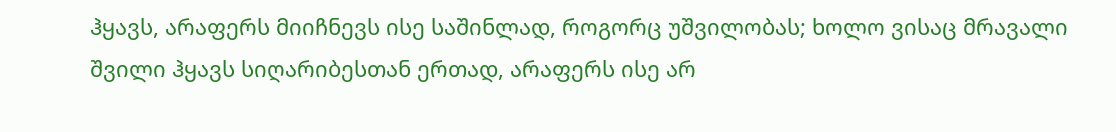ჰყავს, არაფერს მიიჩნევს ისე საშინლად, როგორც უშვილობას; ხოლო ვისაც მრავალი შვილი ჰყავს სიღარიბესთან ერთად, არაფერს ისე არ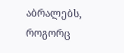აბრალებს, როგორც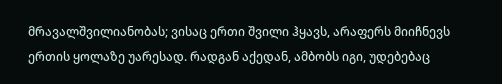მრავალშვილიანობას; ვისაც ერთი შვილი ჰყავს, არაფერს მიიჩნევს ერთის ყოლაზე უარესად. რადგან აქედან, ამბობს იგი, უდებებაც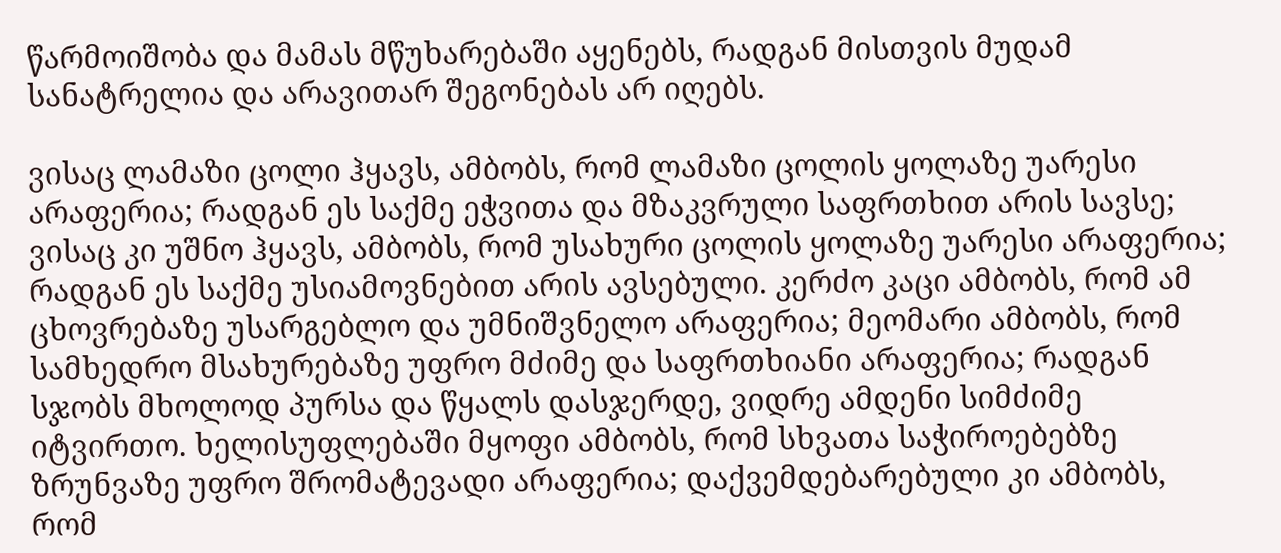წარმოიშობა და მამას მწუხარებაში აყენებს, რადგან მისთვის მუდამ სანატრელია და არავითარ შეგონებას არ იღებს.

ვისაც ლამაზი ცოლი ჰყავს, ამბობს, რომ ლამაზი ცოლის ყოლაზე უარესი არაფერია; რადგან ეს საქმე ეჭვითა და მზაკვრული საფრთხით არის სავსე; ვისაც კი უშნო ჰყავს, ამბობს, რომ უსახური ცოლის ყოლაზე უარესი არაფერია; რადგან ეს საქმე უსიამოვნებით არის ავსებული. კერძო კაცი ამბობს, რომ ამ ცხოვრებაზე უსარგებლო და უმნიშვნელო არაფერია; მეომარი ამბობს, რომ სამხედრო მსახურებაზე უფრო მძიმე და საფრთხიანი არაფერია; რადგან სჯობს მხოლოდ პურსა და წყალს დასჯერდე, ვიდრე ამდენი სიმძიმე იტვირთო. ხელისუფლებაში მყოფი ამბობს, რომ სხვათა საჭიროებებზე ზრუნვაზე უფრო შრომატევადი არაფერია; დაქვემდებარებული კი ამბობს, რომ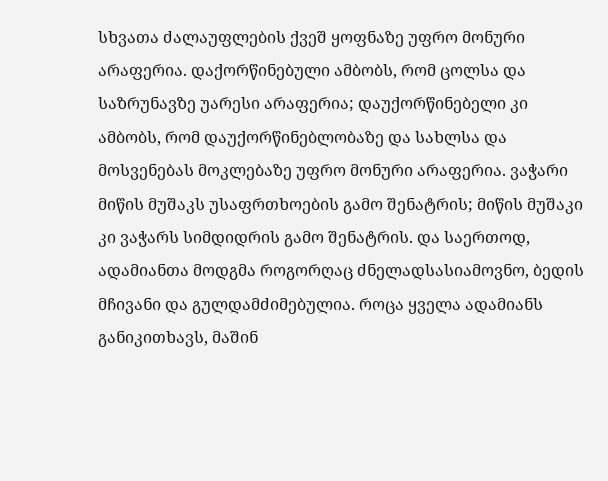სხვათა ძალაუფლების ქვეშ ყოფნაზე უფრო მონური არაფერია. დაქორწინებული ამბობს, რომ ცოლსა და საზრუნავზე უარესი არაფერია; დაუქორწინებელი კი ამბობს, რომ დაუქორწინებლობაზე და სახლსა და მოსვენებას მოკლებაზე უფრო მონური არაფერია. ვაჭარი მიწის მუშაკს უსაფრთხოების გამო შენატრის; მიწის მუშაკი კი ვაჭარს სიმდიდრის გამო შენატრის. და საერთოდ, ადამიანთა მოდგმა როგორღაც ძნელადსასიამოვნო, ბედის მჩივანი და გულდამძიმებულია. როცა ყველა ადამიანს განიკითხავს, მაშინ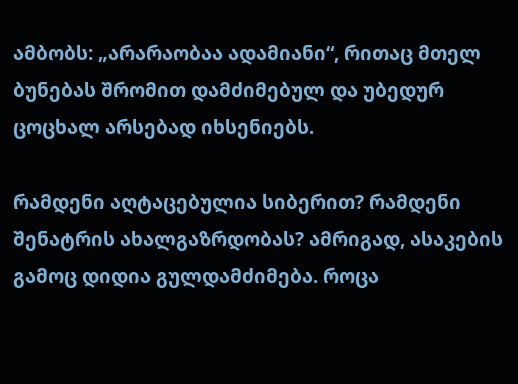ამბობს: „არარაობაა ადამიანი“, რითაც მთელ ბუნებას შრომით დამძიმებულ და უბედურ ცოცხალ არსებად იხსენიებს.

რამდენი აღტაცებულია სიბერით? რამდენი შენატრის ახალგაზრდობას? ამრიგად, ასაკების გამოც დიდია გულდამძიმება. როცა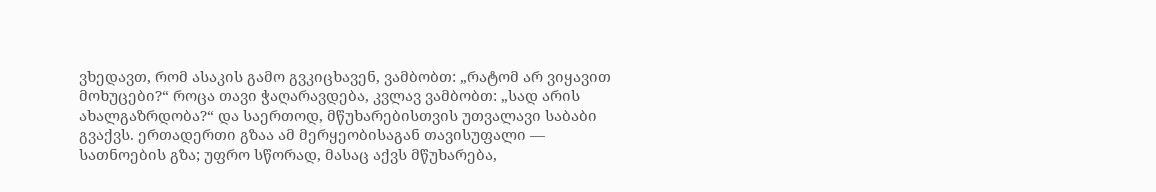ვხედავთ, რომ ასაკის გამო გვკიცხავენ, ვამბობთ: „რატომ არ ვიყავით მოხუცები?“ როცა თავი ჭაღარავდება, კვლავ ვამბობთ: „სად არის ახალგაზრდობა?“ და საერთოდ, მწუხარებისთვის უთვალავი საბაბი გვაქვს. ერთადერთი გზაა ამ მერყეობისაგან თავისუფალი — სათნოების გზა; უფრო სწორად, მასაც აქვს მწუხარება,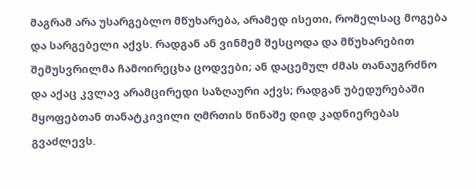მაგრამ არა უსარგებლო მწუხარება, არამედ ისეთი, რომელსაც მოგება და სარგებელი აქვს. რადგან ან ვინმემ შესცოდა და მწუხარებით შემუსვრილმა ჩამოირეცხა ცოდვები; ან დაცემულ ძმას თანაუგრძნო და აქაც კვლავ არამცირედი საზღაური აქვს; რადგან უბედურებაში მყოფებთან თანატკივილი ღმრთის წინაშე დიდ კადნიერებას გვაძლევს.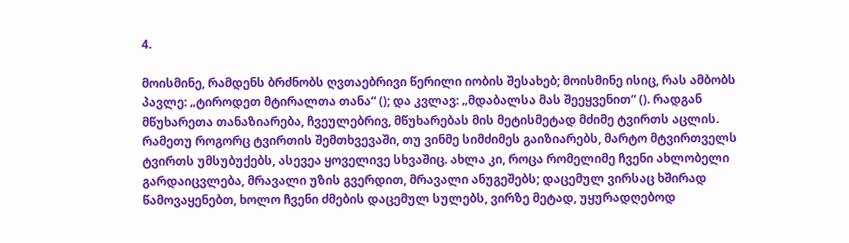4.

მოისმინე, რამდენს ბრძნობს ღვთაებრივი წერილი იობის შესახებ; მოისმინე ისიც, რას ამბობს პავლე: „ტიროდეთ მტირალთა თანა“ (); და კვლავ: „მდაბალსა მას შეეყვენით“ (). რადგან მწუხარეთა თანაზიარება, ჩვეულებრივ, მწუხარებას მის მეტისმეტად მძიმე ტვირთს აცლის. რამეთუ როგორც ტვირთის შემთხვევაში, თუ ვინმე სიმძიმეს გაიზიარებს, მარტო მტვირთველს ტვირთს უმსუბუქებს, ასევეა ყოველივე სხვაშიც. ახლა კი, როცა რომელიმე ჩვენი ახლობელი გარდაიცვლება, მრავალი უზის გვერდით, მრავალი ანუგეშებს; დაცემულ ვირსაც ხშირად წამოვაყენებთ, ხოლო ჩვენი ძმების დაცემულ სულებს, ვირზე მეტად, უყურადღებოდ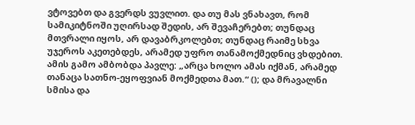ვტოვებთ და გვერდს ვუვლით. და თუ მას ვნახავთ, რომ სამიკიტნოში უღირსად შედის, არ შევაჩერებთ; თუნდაც მთვრალი იყოს, არ დავაბრკოლებთ; თუნდაც რაიმე სხვა უჯეროს აკეთებდეს, არამედ უფრო თანამოქმედნიც ვხდებით. ამის გამო ამბობდა პავლე: „არცა ხოლო ამას იქმან, არამედ თანაცა სათნო-ეყოფვიან მოქმედთა მათ.“ (); და მრავალნი სმისა და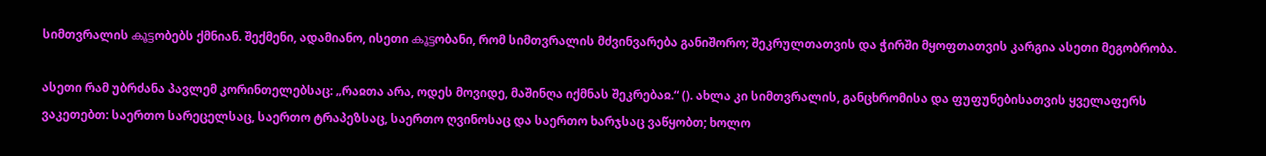სიმთვრალის കൂട്ടობებს ქმნიან. შექმენი, ადამიანო, ისეთი കൂട്ടობანი, რომ სიმთვრალის მძვინვარება განიშორო; შეკრულთათვის და ჭირში მყოფთათვის კარგია ასეთი მეგობრობა.

ასეთი რამ უბრძანა პავლემ კორინთელებსაც: „რაჲთა არა, ოდეს მოვიდე, მაშინღა იქმნას შეკრებაჲ.“ (). ახლა კი სიმთვრალის, განცხრომისა და ფუფუნებისათვის ყველაფერს ვაკეთებთ: საერთო სარეცელსაც, საერთო ტრაპეზსაც, საერთო ღვინოსაც და საერთო ხარჯსაც ვაწყობთ; ხოლო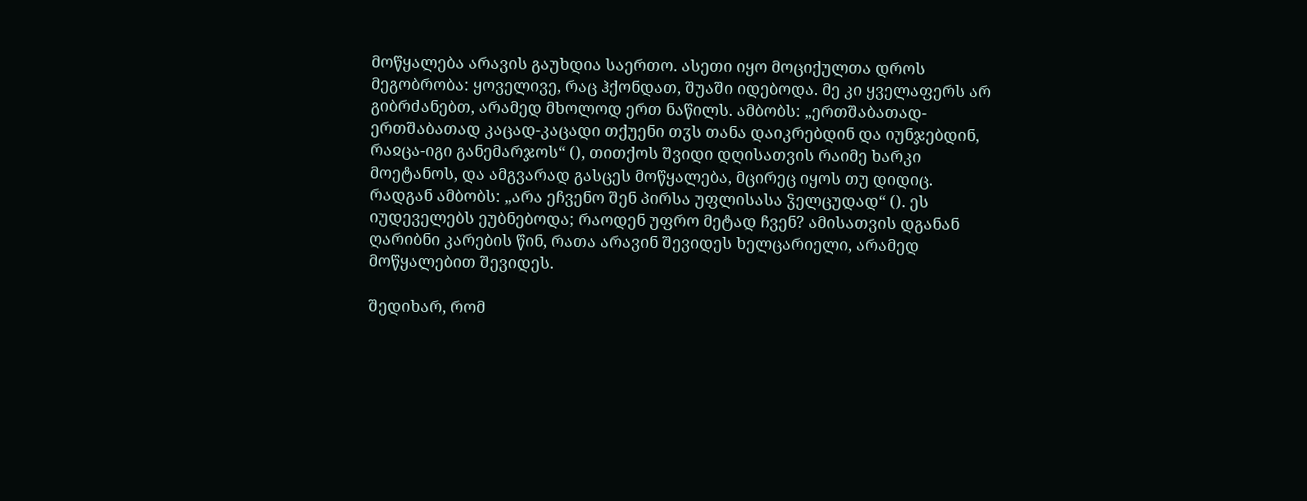მოწყალება არავის გაუხდია საერთო. ასეთი იყო მოციქულთა დროს მეგობრობა: ყოველივე, რაც ჰქონდათ, შუაში იდებოდა. მე კი ყველაფერს არ გიბრძანებთ, არამედ მხოლოდ ერთ ნაწილს. ამბობს: „ერთშაბათად-ერთშაბათად კაცად-კაცადი თქუენი თჳს თანა დაიკრებდინ და იუნჯებდინ, რაჲცა-იგი განემარჯოს“ (), თითქოს შვიდი დღისათვის რაიმე ხარკი მოეტანოს, და ამგვარად გასცეს მოწყალება, მცირეც იყოს თუ დიდიც. რადგან ამბობს: „არა ეჩვენო შენ პირსა უფლისასა ჴელცუდად“ (). ეს იუდეველებს ეუბნებოდა; რაოდენ უფრო მეტად ჩვენ? ამისათვის დგანან ღარიბნი კარების წინ, რათა არავინ შევიდეს ხელცარიელი, არამედ მოწყალებით შევიდეს.

შედიხარ, რომ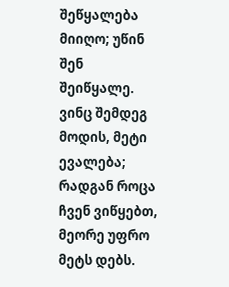შეწყალება მიიღო; უწინ შენ შეიწყალე. ვინც შემდეგ მოდის, მეტი ევალება; რადგან როცა ჩვენ ვიწყებთ, მეორე უფრო მეტს დებს.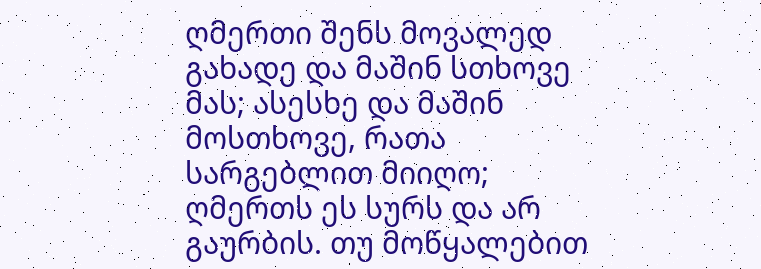ღმერთი შენს მოვალედ გახადე და მაშინ სთხოვე მას; ასესხე და მაშინ მოსთხოვე, რათა სარგებლით მიიღო; ღმერთს ეს სურს და არ გაურბის. თუ მოწყალებით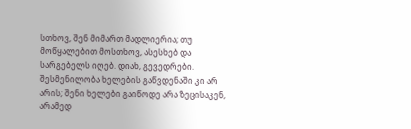სთხოვ, შენ მიმართ მადლიერია; თუ მოწყალებით მოსთხოვ, ასესხებ და სარგებელს იღებ. დიახ, გევედრები. შესმენილობა ხელების გაწვდენაში კი არ არის; შენი ხელები გაიწოდე არა ზეცისაკენ, არამედ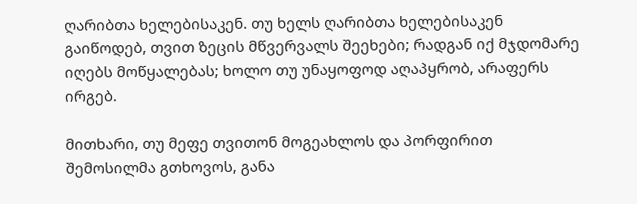ღარიბთა ხელებისაკენ. თუ ხელს ღარიბთა ხელებისაკენ გაიწოდებ, თვით ზეცის მწვერვალს შეეხები; რადგან იქ მჯდომარე იღებს მოწყალებას; ხოლო თუ უნაყოფოდ აღაპყრობ, არაფერს ირგებ.

მითხარი, თუ მეფე თვითონ მოგეახლოს და პორფირით შემოსილმა გთხოვოს, განა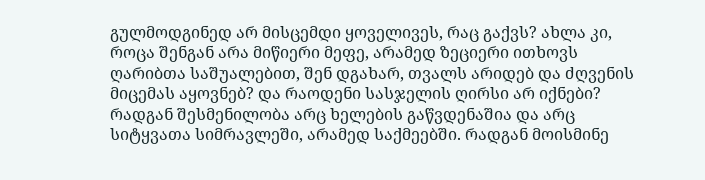გულმოდგინედ არ მისცემდი ყოველივეს, რაც გაქვს? ახლა კი, როცა შენგან არა მიწიერი მეფე, არამედ ზეციერი ითხოვს ღარიბთა საშუალებით, შენ დგახარ, თვალს არიდებ და ძღვენის მიცემას აყოვნებ? და რაოდენი სასჯელის ღირსი არ იქნები? რადგან შესმენილობა არც ხელების გაწვდენაშია და არც სიტყვათა სიმრავლეში, არამედ საქმეებში. რადგან მოისმინე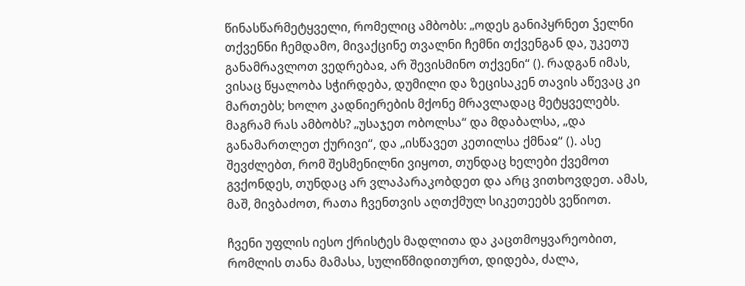წინასწარმეტყველი, რომელიც ამბობს: „ოდეს განიპყრნეთ ჴელნი თქვენნი ჩემდამო, მივაქცინე თვალნი ჩემნი თქვენგან და, უკეთუ განამრავლოთ ვედრებაჲ, არ შევისმინო თქვენი“ (). რადგან იმას, ვისაც წყალობა სჭირდება, დუმილი და ზეცისაკენ თავის აწევაც კი მართებს; ხოლო კადნიერების მქონე მრავლადაც მეტყველებს. მაგრამ რას ამბობს? „უსაჯეთ ობოლსა“ და მდაბალსა, „და განამართლეთ ქურივი“, და „ისწავეთ კეთილსა ქმნაჲ“ (). ასე შევძლებთ, რომ შესმენილნი ვიყოთ, თუნდაც ხელები ქვემოთ გვქონდეს, თუნდაც არ ვლაპარაკობდეთ და არც ვითხოვდეთ. ამას, მაშ, მივბაძოთ, რათა ჩვენთვის აღთქმულ სიკეთეებს ვეწიოთ.

ჩვენი უფლის იესო ქრისტეს მადლითა და კაცთმოყვარეობით, რომლის თანა მამასა, სულიწმიდითურთ, დიდება, ძალა,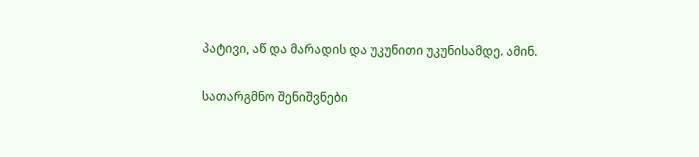პატივი, აწ და მარადის და უკუნითი უკუნისამდე. ამინ.

სათარგმნო შენიშვნები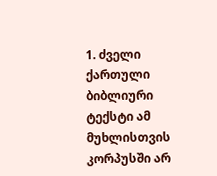1. ძველი ქართული ბიბლიური ტექსტი ამ მუხლისთვის კორპუსში არ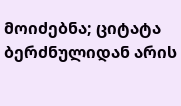მოიძებნა; ციტატა ბერძნულიდან არის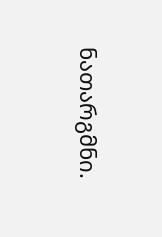ნათარგმნი.